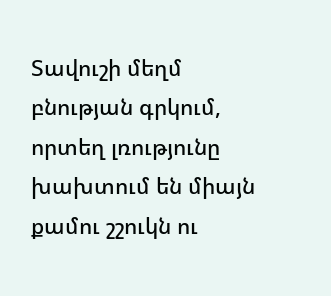Տավուշի մեղմ բնության գրկում, որտեղ լռությունը խախտում են միայն քամու շշուկն ու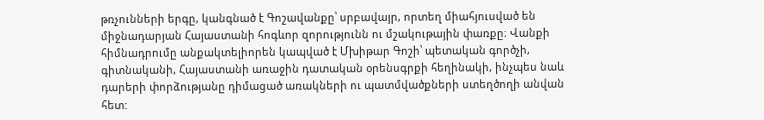թռչունների երգը, կանգնած է Գոշավանքը՝ սրբավայր, որտեղ միահյուսված են միջնադարյան Հայաստանի հոգևոր զորությունն ու մշակութային փառքը։ Վանքի հիմնադրումը անքակտելիորեն կապված է Մխիթար Գոշի՝ պետական գործչի, գիտնականի, Հայաստանի առաջին դատական օրենսգրքի հեղինակի, ինչպես նաև դարերի փորձությանը դիմացած առակների ու պատմվածքների ստեղծողի անվան հետ: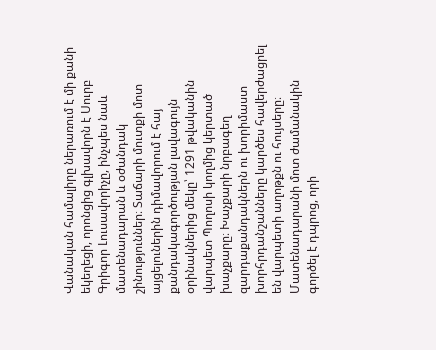Վանական համալիրը ներառում է մի քանի եկեղեցի, որոնցից գլխավորն է Սուրբ Գրիգոր Լուսավորիչը, ինչպես նաև մատենադարան և օժանդակ շինություններ։ Տաճարի մուտքի մոտ այցելուներին դիմավորում է հայ քանդակագործության լավագույն օրինակներից մեկը՝ 1291 թվականին վարպետ Պողոսի կողմից կերտած խաչքարը։ Խաչքարի նրբագեղ զարդաքանդակներն ու խորիմաստ խորհրդանշանները կարծես հավերժացրել են վարպետի աղոթքն ու հույսերը։
Մատենադարանի մոտ ժամանակին գործել է դպրոց, որի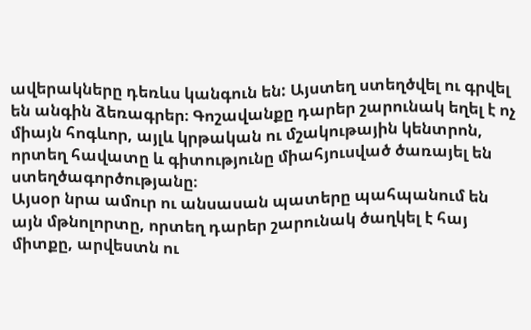ավերակները դեռևս կանգուն են: Այստեղ ստեղծվել ու գրվել են անգին ձեռագրեր։ Գոշավանքը դարեր շարունակ եղել է ոչ միայն հոգևոր, այլև կրթական ու մշակութային կենտրոն, որտեղ հավատը և գիտությունը միահյուսված ծառայել են ստեղծագործությանը։
Այսօր նրա ամուր ու անսասան պատերը պահպանում են այն մթնոլորտը, որտեղ դարեր շարունակ ծաղկել է հայ միտքը, արվեստն ու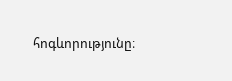հոգևորությունը։